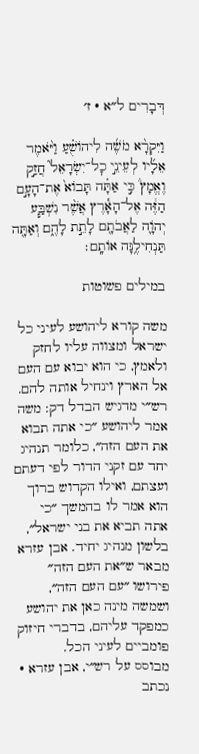דְּבָרִים ל״א · ז׳

וַיִּקְרָ֨א מֹשֶׁ֜ה לִיהוֹשֻׁ֗עַ וַיֹּ֨אמֶר אֵלָ֜יו לְעֵינֵ֣י כׇל־יִשְׂרָאֵל֮ חֲזַ֣ק וֶאֱמָץ֒ כִּ֣י אַתָּ֗ה תָּבוֹא֙ אֶת־הָעָ֣ם הַזֶּ֔ה אֶל־הָאָ֕רֶץ אֲשֶׁ֨ר נִשְׁבַּ֧ע יְהֹוָ֛ה לַאֲבֹתָ֖ם לָתֵ֣ת לָהֶ֑ם וְאַתָּ֖ה תַּנְחִילֶ֥נָּה אוֹתָֽם׃

במילים פשוטות

משה קורא ליהושע לעיני כל ישראל ומצווה עליו לחזק ולאמץ, כי הוא יבוא עם העם אל הארץ וינחיל אותה להם. רש״י מדגיש הבדל דק: משה אמר ליהושע ״כי אתה תבוא את העם הזה״, כלומר תנהיג יחד עם זקני הדור לפי דעתם ועצתם, ואילו הקדוש ברוך הוא אמר לו בהמשך ״כי אתה תביא את בני ישראל״, בלשון מנהיג יחיד. אבן עזרא מבאר ש״את העם הזה״ פירושו ״עם העם הזה״, ושמשה מינה כאן את יהושע כמפקד עליהם, בדברי חיזוק פומביים לעיני הכל.
מבוסס על רש״י, אבן עזרא · נכתב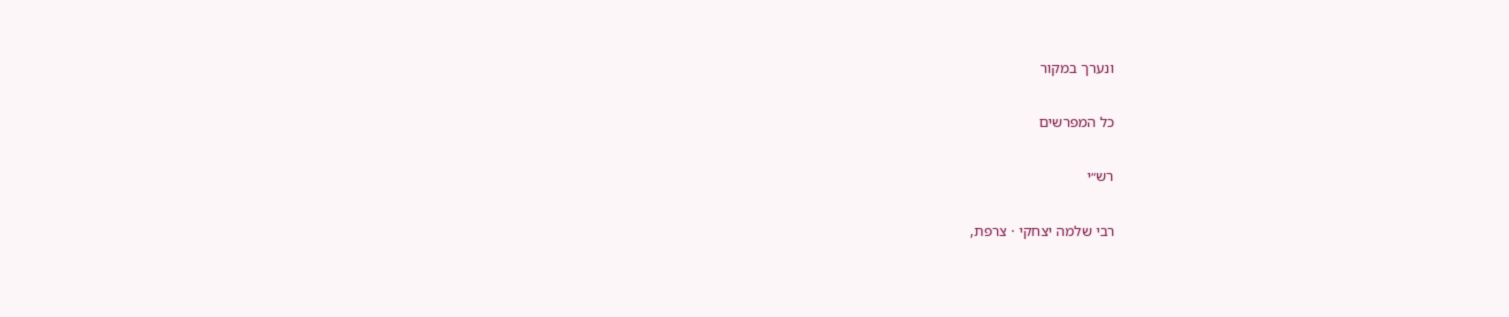ונערך במקור

כל המפרשים

רש״י

רבי שלמה יצחקי · צרפת,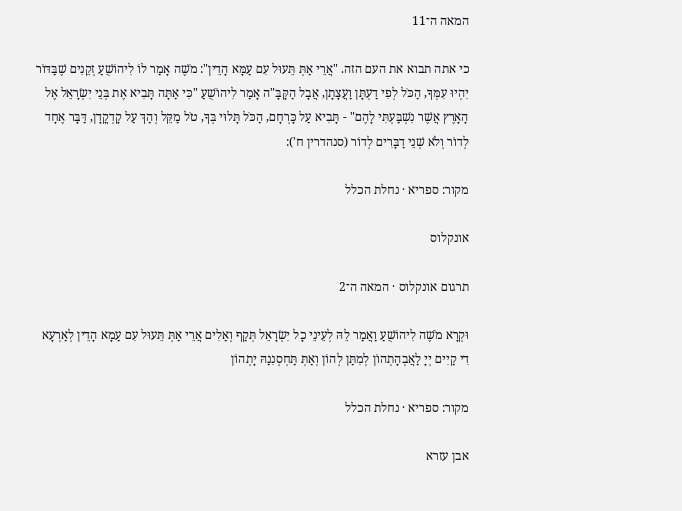המאה ה־11

כי אתה תבוא את העם הזה. "אֲרֵי אַתְּ תֵּעוּל עִם עַמָּא הָדֵין": מֹשֶׁה אָמַר לוֹ לִיהוֹשֻׁעַ זְקֵנִים שֶׁבַּדּוֹר יִהְיוּ עִמְּךָ, הַכֹּל לְפִי דַעְתָּן וַעֲצָתָן, אֲבָל הַקָּבָּ"ה אָמַר לִיהוֹשֻׁעַ "כִּי אַתָּה תָּבִיא אֶת בְּנֵי יִשְׂרָאֵל אֶל הָאָרֶץ אֲשֶׁר נִשְׁבַּעְתִּי לָהֶם" - תָּבִיא עַל כָּרְחָם, הַכֹּל תָּלוּי בְּךָ, טֹל מַקֵּל וְהַךְ עַל קָדְקֳדָן, דַּבָּר אֶחָד לְדוֹר וְלֹא שְׁנֵי דַבָּרִים לְדוֹר (סנהדרין ח'):

מקור: ספריא · נחלת הכלל

אונקלוס

תרגום אונקלוס · המאה ה־2

וּקְרָא מֹשֶׁה לִיהוֹשֻׁעַ וַאֲמַר לֵהּ לְעֵינֵי כָל יִשְׂרָאֵל תְּקַף וְאַלִים אֲרֵי אַתְּ תֵּעוּל עִם עַמָא הָדֵין לְאַרְעָא דִי קַיִים יְיָ לַאֲבְהָתְהוֹן לְמִתַּן לְהוֹן וְאַתְּ תַּחְסְנִנַהּ יָתְהוֹן

מקור: ספריא · נחלת הכלל

אבן עזרא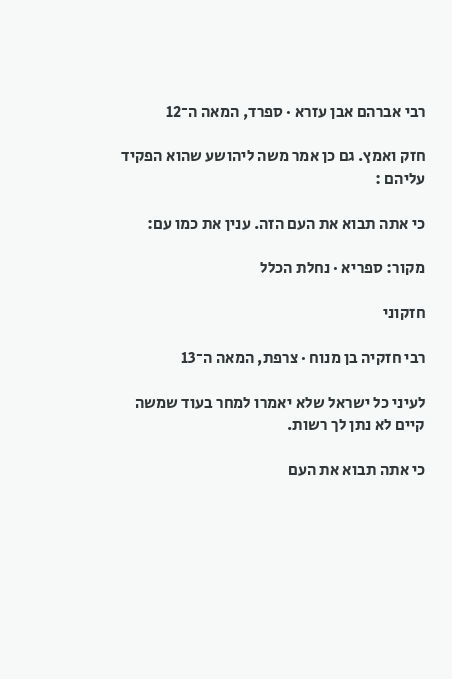רבי אברהם אבן עזרא · ספרד, המאה ה־12

חזק ואמץ. גם כן אמר משה ליהושע שהוא הפקיד עליהם :

כי אתה תבוא את העם הזה. ענין את כמו עם:

מקור: ספריא · נחלת הכלל

חזקוני

רבי חזקיה בן מנוח · צרפת, המאה ה־13

לעיני כל ישראל שלא יאמרו למחר בעוד שמשה קיים לא נתן לך רשות.

כי אתה תבוא את העם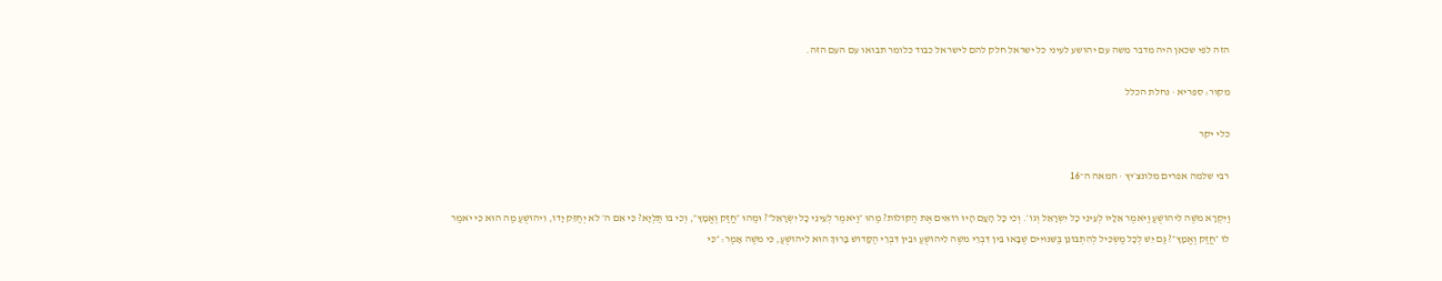הזה לפי שכאן היה מדבר משה עם יהושע לעיני כל ישראל חלק להם לישראל כבוד כלומר תבואו עם העם הזה.

מקור: ספריא · נחלת הכלל

כלי יקר

רבי שלמה אפרים מלונצ׳יץ · המאה ה־16

וַיִּקְרָא מֹשֶׁה לִיהוֹשֻׁעַ וַיֹּאמֶר אֵלָיו לְעֵינֵי כָל יִשְׂרָאֵל וְגוֹ׳. וְכִי כָּל הָעָם הָיוּ רוֹאִים אֶת הַקּוֹלוֹת? מַהוּ ״וַיֹּאמֶר לְעֵינֵי כָל יִשְׂרָאֵל״? וּמַהוּ ״חֲזַק וֶאֱמָץ״, וְכִי בּוֹ תַּלְיָא? כִּי אִם ה׳ לֹא יְחַזֵּק יָדוֹ, וִיהוֹשֻׁעַ מַה הוּא כִּי יֹאמַר לוֹ ״חֲזַק וֶאֱמָץ״? גַּם יֵשׁ לְכָל מַשְׂכִּיל לְהִתְבּוֹנֵן בַּשִּׁנּוּיִים שֶׁבָּאוּ בֵּין דִּבְרֵי מֹשֶׁה לִיהוֹשֻׁעַ וּבֵין דִּבְרֵי הַקָּדוֹשׁ בָּרוּךְ הוּא לִיהוֹשֻׁעַ, כִּי מֹשֶׁה אָמַר: ״כִּי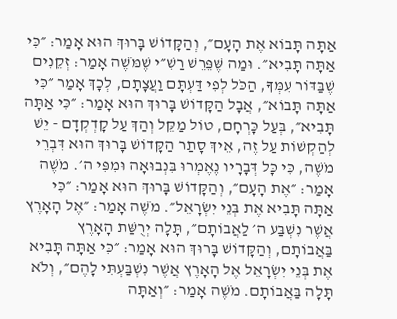אַתָּה תָּבוֹא אֶת הָעָם״, וְהַקָּדוֹשׁ בָּרוּךְ הוּא אָמַר: ״כִּי אַתָּה תָּבִיא״. וּמַה שֶּׁפֵּרֵשׁ רַשִׁ״י שֶׁמֹּשֶׁה אָמַר: זְקֵנִים שֶׁבַּדּוֹר עִמְּךָ, הַכֹּל לְפִי דַּעְתָּם וַעֲצָתָם, לְכָךְ אָמַר ״כִּי אַתָּה תָּבוֹא״, אֲבָל הַקָּדוֹשׁ בָּרוּךְ הוּא אָמַר: ״כִּי אַתָּה תָּבִיא״, בְּעַל כָּרְחָם, טוֹל מַקֵּל וְהַךְ עַל קָדְקְדָם - יֵשׁ לְהַקְשׁוֹת עַל זֶה, אֵיךְ סָתַר הַקָּדוֹשׁ בָּרוּךְ הוּא דִּבְרֵי מֹשֶׁה, כִּי כָּל דְּבָרָיו נֶאֶמְרוּ בִּנְבוּאָה וּמִפִּי ה׳. מֹשֶׁה אָמַר: ״אֶת הָעָם״, וְהַקָּדוֹשׁ בָּרוּךְ הוּא אָמַר: ״כִּי אַתָּה תָּבִיא אֶת בְּנֵי יִשְׂרָאֵל״. מֹשֶׁה אָמַר: ״אֶל הָאָרֶץ אֲשֶׁר נִשְׁבַּע ה׳ לַאֲבוֹתָם״, תָּלָה יְרֻשַּׁת הָאָרֶץ בַּאֲבוֹתָם, וְהַקָּדוֹשׁ בָּרוּךְ הוּא אָמַר: ״כִּי אַתָּה תָּבִיא אֶת בְּנֵי יִשְׂרָאֵל אֶל הָאָרֶץ אֲשֶׁר נִשְׁבַּעְתִּי לָהֶם״, וְלֹא תָּלָה בַּאֲבוֹתָם. מֹשֶׁה אָמַר: ״וְאַתָּה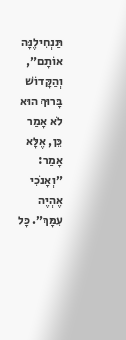תַּנְחִילֶנָּה אוֹתָם״, וְהַקָּדוֹשׁ בָּרוּךְ הוּא לֹא אָמַר כֵּן, אֶלָּא אָמַר: ״וְאָנֹכִי אֶהְיֶה עִמָּךְ״. כָּל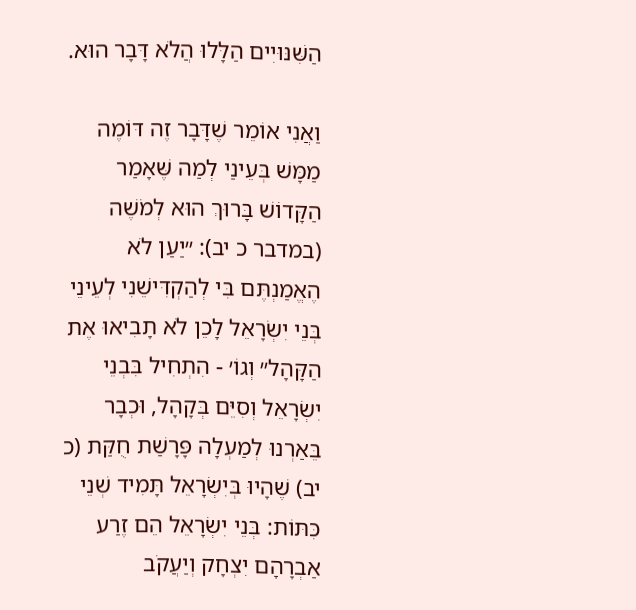הַשִּׁנּוּיִים הַלָּלוּ הֲלֹא דָּבָר הוּא.

וַאֲנִי אוֹמֵר שֶׁדָּבָר זֶה דּוֹמֶה מַמָּשׁ בְּעֵינַי לְמַה שֶּׁאָמַר הַקָּדוֹשׁ בָּרוּךְ הוּא לְמֹשֶׁה (במדבר כ יב): ״יַעַן לֹא הֶאֱמַנְתֶּם בִּי לְהַקְדִּישֵׁנִי לְעֵינֵי בְּנֵי יִשְׂרָאֵל לָכֵן לֹא תָבִיאוּ אֶת הַקָּהָל״ וְגוֹ׳ - הִתְחִיל בִּבְנֵי יִשְׂרָאֵל וְסִיֵּם בְּקָהָל, וּכְבָר בֵּאַרְנוּ לְמַעְלָה פָּרָשַׁת חֻקַּת (כ יב) שֶׁהָיוּ בְּיִשְׂרָאֵל תָּמִיד שְׁנֵי כִּתּוֹת: בְּנֵי יִשְׂרָאֵל הֵם זֶרַע אַבְרָהָם יִצְחָק וְיַעֲקֹב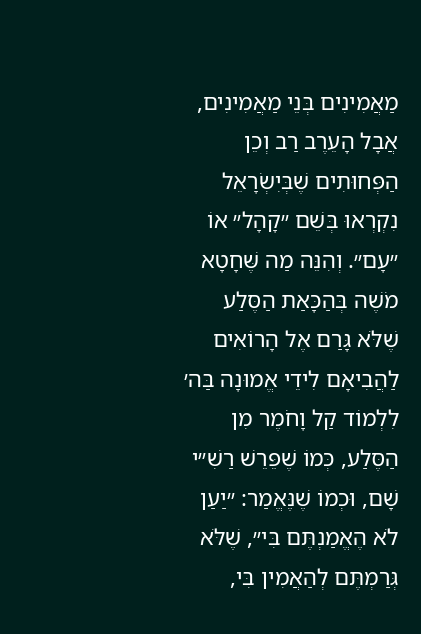מַאֲמִינִים בְּנֵי מַאֲמִינִים, אֲבָל הָעֵרֶב רַב וְכֵן הַפְּחוּתִים שֶׁבְּיִשְׂרָאֵל נִקְרְאוּ בְּשֵׁם ״קָהָל״ אוֹ ״עָם״. וְהִנֵּה מַה שֶּׁחָטָא מֹשֶׁה בְּהַכָּאַת הַסֶּלַע שֶׁלֹּא גָּרַם אֶל הָרוֹאִים לַהֲבִיאָם לִידֵי אֱמוּנָה בַּה׳ לִלְמוֹד קַל וָחֹמֶר מִן הַסֶּלַע, כְּמוֹ שֶׁפֵּרֵשׁ רַשִׁ״י שָׁם, וּכְמוֹ שֶׁנֶּאֱמַר: ״יַעַן לֹא הֶאֱמַנְתֶּם בִּי״, שֶׁלֹּא גְּרַמְתֶּם לְהַאֲמִין בִּי,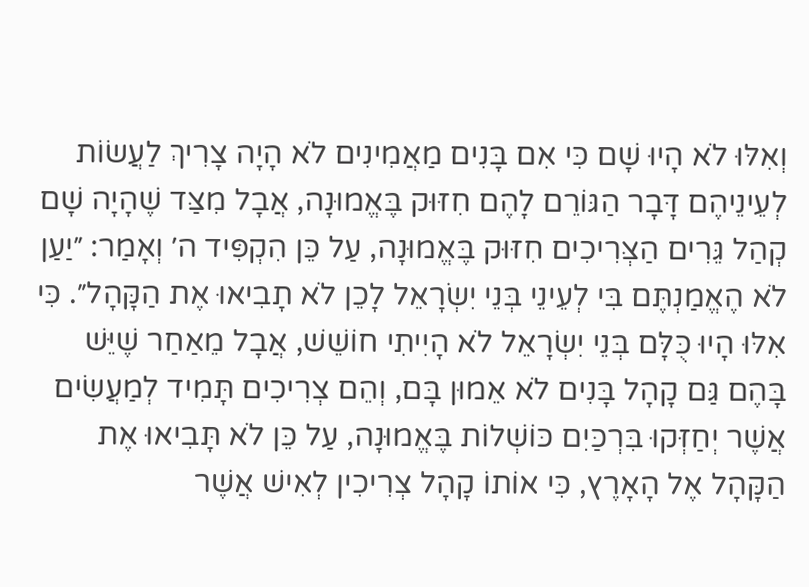וְאִלּוּ לֹא הָיוּ שָׁם כִּי אִם בָּנִים מַאֲמִינִים לֹא הָיָה צָרִיךְ לַעֲשׂוֹת לְעֵינֵיהֶם דָּבָר הַגּוֹרֵם לָהֶם חִזּוּק בֶּאֱמוּנָה, אֲבָל מִצַּד שֶׁהָיָה שָׁם קְהַל גֵּרִים הַצְּרִיכִים חִזּוּק בֶּאֱמוּנָה, עַל כֵּן הִקְפִּיד ה׳ וְאָמַר: ״יַעַן לֹא הֶאֱמַנְתֶּם בִּי לְעֵינֵי בְּנֵי יִשְׂרָאֵל לָכֵן לֹא תָבִיאוּ אֶת הַקָּהָל״. כִּי אִלּוּ הָיוּ כֻּלָּם בְּנֵי יִשְׂרָאֵל לֹא הָיִיתִי חוֹשֵׁשׁ, אֲבָל מֵאַחַר שֶׁיֵּשׁ בָּהֶם גַּם קָהָל בָּנִים לֹא אֵמוּן בָּם, וְהֵם צְרִיכִים תָּמִיד לְמַעֲשִׂים אֲשֶׁר יְחַזְּקוּ בִּרְכַּיִם כּוֹשְׁלוֹת בֶּאֱמוּנָה, עַל כֵּן לֹא תָּבִיאוּ אֶת הַקָּהָל אֶל הָאָרֶץ, כִּי אוֹתוֹ קָהָל צְרִיכִין לְאִישׁ אֲשֶׁר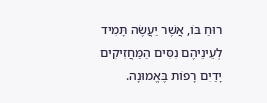רוּחַ בּוֹ, אֲשֶׁר יַעֲשֶׂה תָּמִיד לְעֵינֵיהֶם נִסִּים הַמַּחֲזִיקִים יָדַיִם רָפוֹת בֶּאֱמוּנָה.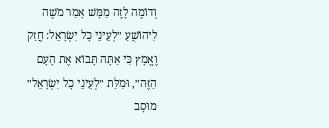וְדוֹמֶה לָזֶה מַמָּשׁ אָמַר מֹשֶׁה לִיהוֹשֻׁעַ ״לְעֵינֵי כָל יִשְׂרָאֵל: חֲזַק וֶאֱמָץ כִּי אַתָּה תָּבוֹא אֶת הָעָם הַזֶּה״, וּמִלַּת ״לְעֵינֵי כָל יִשְׂרָאֵל״ מוּסָב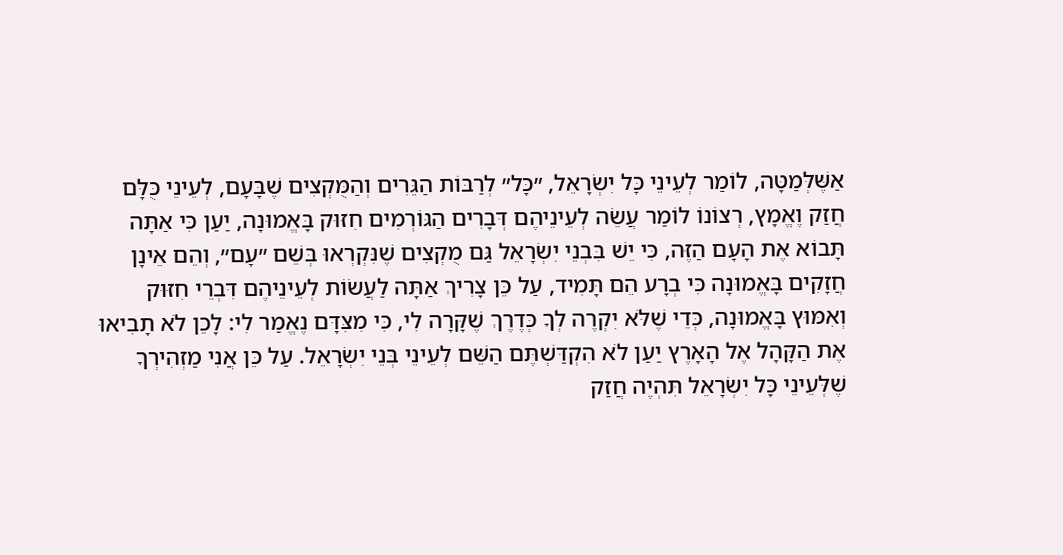אַשֶּׁלְּמַטָּה, לוֹמַר לְעֵינֵי כָּל יִשְׂרָאֵל, ״כָּל״ לְרַבּוֹת הַגֵּרִים וְהַמֻּקְצִים שֶׁבָּעָם, לְעֵינֵי כֻּלָּם חֲזַק וֶאֱמָץ, רְצוֹנוֹ לוֹמַר עֲשֵׂה לְעֵינֵיהֶם דְּבָרִים הַגּוֹרְמִים חִזּוּק בָּאֱמוּנָה, יַעַן כִּי אַתָּה תָּבוֹא אֶת הָעָם הַזֶּה, כִּי יֵשׁ בִּבְנֵי יִשְׂרָאֵל גַּם מֻקְצִים שֶׁנִּקְרְאוּ בְּשֵׁם ״עָם״, וְהֵם אֵינָן חֲזָקִים בָּאֱמוּנָה כִּי בְרָע הֵם תָּמִיד, עַל כֵּן צָרִיךְ אַתָּה לַעֲשׂוֹת לְעֵינֵיהֶם דִּבְרֵי חִזּוּק וְאִמּוּץ בָּאֱמוּנָה, כְּדֵי שֶׁלֹּא יִקְרֶה לְךָ כְּדֶרֶךְ שֶׁקָּרָה לִי, כִּי מִצִּדָּם נֶאֱמַר לִי: לָכֵן לֹא תָבִיאוּ אֶת הַקָּהָל אֶל הָאָרֶץ יַעַן לֹא הִקְדַּשְׁתֶּם הַשֵּׁם לְעֵינֵי בְּנֵי יִשְׂרָאֵל. עַל כֵּן אֲנִי מַזְהִירְךָ שֶׁלְּעֵינֵי כָּל יִשְׂרָאֵל תִּהְיֶה חֲזַק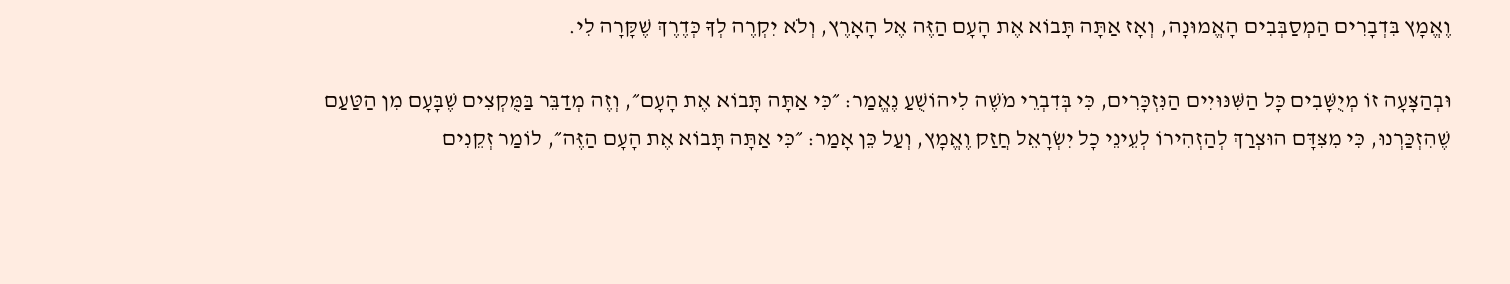וֶאֱמָץ בִּדְבָרִים הַמְסַבְּבִים הָאֱמוּנָה, וְאָז אַתָּה תָּבוֹא אֶת הָעָם הַזֶּה אֶל הָאָרֶץ, וְלֹא יִקְרֶה לְךָ כְּדֶרֶךְ שֶׁקָּרָה לִי.

וּבְהַצָּעָה זוֹ מְיֻשָּׁבִים כָּל הַשִּׁנּוּיִים הַנִּזְכָּרִים, כִּי בְּדִבְרֵי מֹשֶׁה לִיהוֹשֻׁעַ נֶאֱמַר: ״כִּי אַתָּה תָּבוֹא אֶת הָעָם״, וְזֶה מְדַבֵּר בַּמֻּקְצִים שֶׁבָּעָם מִן הַטַּעַם שֶׁהִזְכַּרְנוּ, כִּי מִצִּדָּם הוּצְרַךְ לְהַזְהִירוֹ לְעֵינֵי כָל יִשְׂרָאֵל חֲזַק וֶאֱמָץ, וְעַל כֵּן אָמַר: ״כִּי אַתָּה תָּבוֹא אֶת הָעָם הַזֶּה״, לוֹמַר זְקֵנִים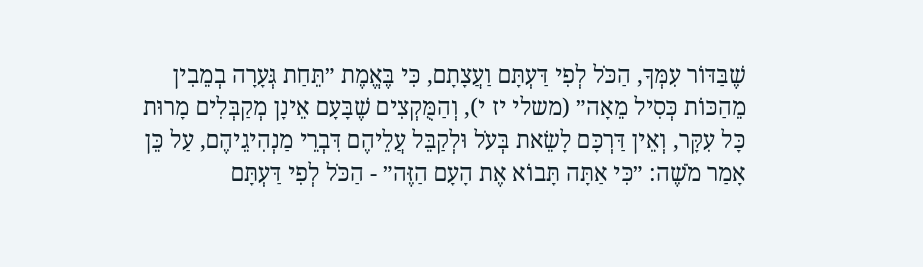שֶׁבַּדּוֹר עִמְּךָ, הַכֹּל לְפִי דַּעְתָּם וַעֲצָתָם, כִּי בֶּאֱמֶת ״תֵּחַת גְּעָרָה בְמֵבִין מֵהַכּוֹת כְּסִיל מֵאָה״ (משלי יז י), וְהַמֻּקְצִים שֶׁבָּעָם אֵינָן מְקַבְּלִים מָרוּת כָּל עִקָּר, וְאֵין דַּרְכָּם לָשֵׂאת בְּעֹל וּלְקַבֵּל עֲלֵיהֶם דִּבְרֵי מַנְהִיגֵיהֶם, עַל כֵּן אָמַר מֹשֶׁה: ״כִּי אַתָּה תָּבוֹא אֶת הָעָם הַזֶּה״ - הַכֹּל לְפִי דַּעְתָּם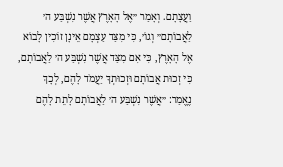וַעֲצָתָם. וְאָמַר ״אֶל הָאָרֶץ אֲשֶׁר נִשְׁבַּע ה׳ לַאֲבוֹתָם״ וְגוֹ׳, כִּי מִצַּד עַצְמָם אֵינָן זוֹכִין לָבוֹא אֶל הָאָרֶץ, כִּי אִם מִצַּד אֲשֶׁר נִשְׁבַּע ה׳ לַאֲבוֹתָם, כִּי זְכוּת אֲבוֹתָם וּזְכוּתְךָ יַעֲמֹד לָהֶם, לְכָךְ נֶאֱמַר: ״אֲשֶׁר נִשְׁבַּע ה׳ לַאֲבוֹתָם לָתֵת לָהֶם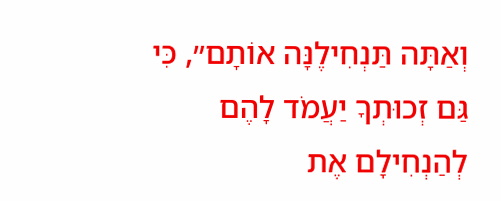וְאַתָּה תַּנְחִילֶנָּה אוֹתָם״, כִּי גַּם זְכוּתְךָ יַעֲמֹד לָהֶם לְהַנְחִילָם אֶת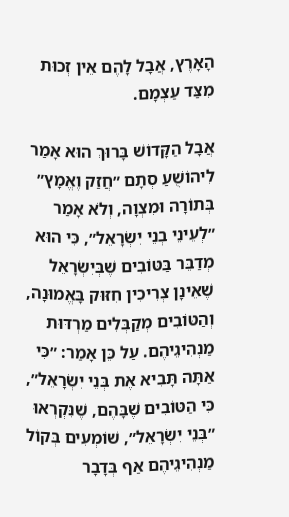הָאָרֶץ, אֲבָל לָהֶם אֵין זְכוּת מִצַּד עַצְמָם.

אֲבָל הַקָּדוֹשׁ בָּרוּךְ הוּא אָמַר לִיהוֹשֻׁעַ סְתָם ״חֲזַק וֶאֱמָץ״ בְּתוֹרָה וּמִצְוָה, וְלֹא אָמַר ״לְעֵינֵי בְנֵי יִשְׂרָאֵל״, כִּי הוּא מְדַבֵּר בַּטּוֹבִים שֶׁבְּיִשְׂרָאֵל שֶׁאֵינָן צְרִיכִין חִזּוּק בָּאֱמוּנָה, וְהַטּוֹבִים מְקַבְּלִים מַרְדּוּת מַנְהִיגֵיהֶם. עַל כֵּן אָמַר: ״כִּי אַתָּה תָּבִיא אֶת בְּנֵי יִשְׂרָאֵל״, כִּי הַטּוֹבִים שֶׁבָּהֶם, שֶׁנִּקְרְאוּ ״בְּנֵי יִשְׂרָאֵל״, שׁוֹמְעִים בְּקוֹל מַנְהִיגֵיהֶם אַף בְּדָבָר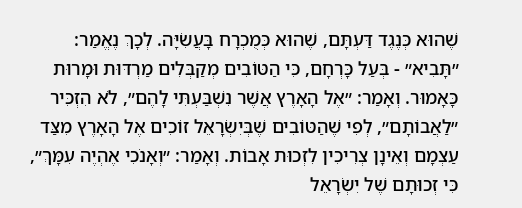שֶׁהוּא כְּנֶגֶד דַּעְתָּם, שֶׁהוּא כְּמֻכְרָח בָּעֲשִׂיָּה. לְכָךְ נֶאֱמַר: ״תָּבִיא״ - בְּעַל כָּרְחָם, כִּי הַטּוֹבִים מְקַבְּלִים מַרְדּוּת וּמָרוּת כָּאָמוּר. וְאָמַר: ״אֶל הָאָרֶץ אֲשֶׁר נִשְׁבַּעְתִּי לָהֶם״, לֹא הִזְכִּיר ״לַאֲבוֹתָם״, לְפִי שֶׁהַטּוֹבִים שֶׁבְּיִשְׂרָאֵל זוֹכִים אֶל הָאָרֶץ מִצַּד עַצְמָם וְאֵינָן צְרִיכִין לִזְכוּת אָבוֹת. וְאָמַר: ״וְאָנֹכִי אֶהְיֶה עִמָּךְ״, כִּי זְכוּתָם שֶׁל יִשְׂרָאֵל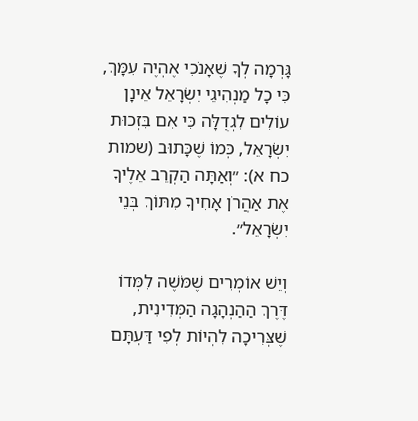גָּרְמָה לְךָ שֶׁאָנֹכִי אֶהְיֶה עִמָּךְ, כִּי כָל מַנְהִיגֵי יִשְׂרָאֵל אֵינָן עוֹלִים לִגְדֻלָּה כִּי אִם בִּזְכוּת יִשְׂרָאֵל, כְּמוֹ שֶׁכָּתוּב (שמות כח א): ״וְאַתָּה הַקְרֵב אֵלֶיךָ אֶת אַהֲרֹן אָחִיךָ מִתּוֹךְ בְּנֵי יִשְׂרָאֵל״.

וְיֵשׁ אוֹמְרִים שֶׁמֹּשֶׁה לִמְּדוֹ דֶּרֶךְ הַהַנְהָגָה הַמְּדִינִית, שֶׁצְּרִיכָה לִהְיוֹת לְפִי דַּעְתָּם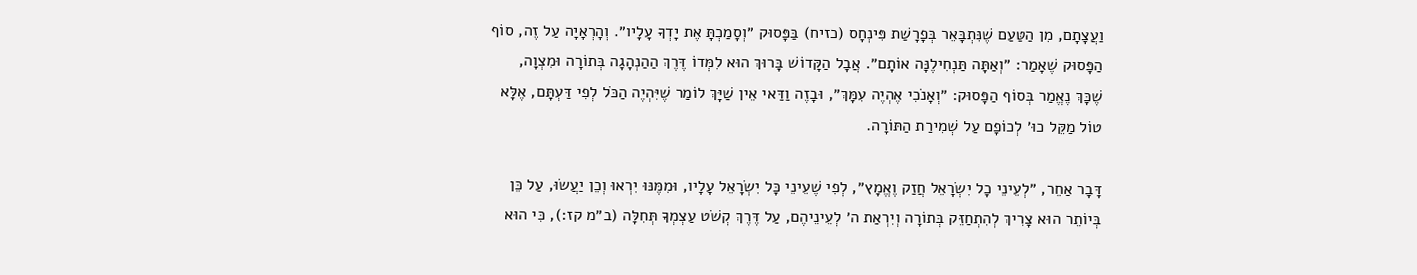וַעֲצָתָם, מִן הַטַּעַם שֶׁנִּתְבָּאֵר בְּפָרָשַׁת פִּינְחָס (כזיח) בַּפָּסוּק ״וְסָמַכְתָּ אֶת יָדְךָ עָלָיו״. וְהָרְאָיָה עַל זֶה, סוֹף הַפָּסוּק שֶׁאָמַר: ״וְאַתָּה תַּנְחִילֶנָּה אוֹתָם״. אֲבָל הַקָּדוֹשׁ בָּרוּךְ הוּא לִמְּדוֹ דֶּרֶךְ הַהַנְהָגָה בְּתוֹרָה וּמִצְוָה, שֶׁכָּךְ נֶאֱמַר בְּסוֹף הַפָּסוּק: ״וְאָנֹכִי אֶהְיֶה עִמָּךְ״, וּבָזֶה וַדַּאי אֵין שַׁיָּךְ לוֹמַר שֶׁיִּהְיֶה הַכֹּל לְפִי דַּעְתָּם, אֶלָּא טוֹל מַקֵּל כוּ׳ לְכוֹפָם עַל שְׁמִירַת הַתּוֹרָה.

דָּבָר אַחֵר, ״לְעֵינֵי כָל יִשְׂרָאֵל חֲזַק וֶאֱמָץ״, לְפִי שֶׁעֵינֵי כָּל יִשְׂרָאֵל עָלָיו, וּמִמֶּנּוּ יִרְאוּ וְכֵן יַעֲשׂוּ, עַל כֵּן בְּיוֹתֵר הוּא צָרִיךְ לְהִתְחַזֵּק בְּתוֹרָה וְיִרְאַת ה׳ לְעֵינֵיהֶם, עַל דֶּרֶךְ קְשֹׁט עַצְמְךָ תְּחִלָּה (ב״מ קז:), כִּי הוּא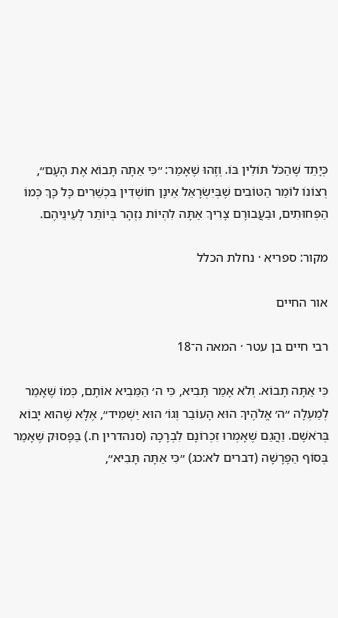כְּיָתֵד שֶׁהַכֹּל תּוֹלִין בּוֹ. וְזֶהוּ שֶׁאָמַר: ״כִּי אַתָּה תָּבוֹא אֶת הָעָם״, רְצוֹנוֹ לוֹמַר הַטּוֹבִים שֶׁבְּיִשְׂרָאֵל אֵינָן חוֹשְׁדִין בִּכְשֵׁרִים כָּל כָּךְ כְּמוֹ הַפְּחוּתִים, וּבַעֲבוּרָם צָרִיךְ אַתָּה לִהְיוֹת נִזְהָר בְּיוֹתֵר לְעֵינֵיהֶם.

מקור: ספריא · נחלת הכלל

אור החיים

רבי חיים בן עטר · המאה ה־18

כִּי אַתָּה תָבוֹא. וְלֹא אָמַר תָּבִיא, כִּי ה׳ הַמֵּבִיא אוֹתָם, כְּמוֹ שֶׁאָמַר לְמַעְלָה ״ה׳ אֱלֹהֶיךָ הוּא הָעוֹבֵר וְגוֹ׳ הוּא יַשְׁמִיד״, אֶלָּא שֶׁהוּא יָבוֹא בְּרֹאשָׁם. וַהֲגַם שֶׁאָמְרוּ זִכְרוֹנָם לִבְרָכָה (סנהדרין ח.) בַּפָּסוּק שֶׁאָמַר בְּסוֹף הַפָּרָשָׁה (דברים לא:כג) ״כִּי אַתָּה תָּבִיא״,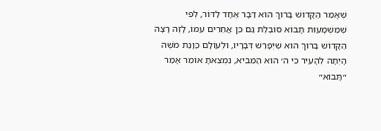שֶׁאָמַר הַקָּדוֹשׁ בָּרוּךְ הוּא דַּבָּר אֶחָד לַדּוֹר, לְפִי שֶׁמַּשְׁמָעוּת תָּבוֹא סוֹבֶלֶת גַּם כֵּן אֲחֵרִים עִמּוֹ, לָזֶה רָצָה הַקָּדוֹשׁ בָּרוּךְ הוּא שֶׁיְּפָרֵשׁ דְּבָרָיו, וּלְעוֹלָם כַּוָּנַת מֹשֶׁה הָיְתָה לְהָעִיר כִּי ה׳ הוּא הַמֵּבִיא, נִמְצֵאתָ אוֹמֵר אָמַר ״תָּבוֹא״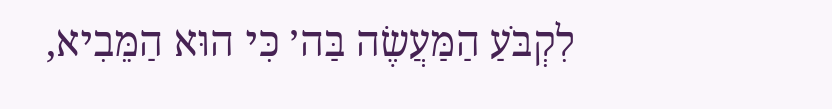לִקְבֹּעַ הַמַּעֲשֶׂה בַּה׳ כִּי הוּא הַמֵּבִיא,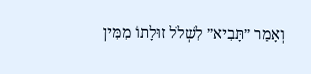וְאָמַר ״תָּבִיא״ לִשְׁלֹל זוּלָתוֹ מִמִּין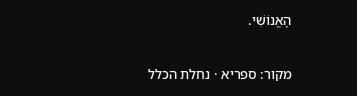הָאֱנוֹשִׁי.

מקור: ספריא · נחלת הכלל